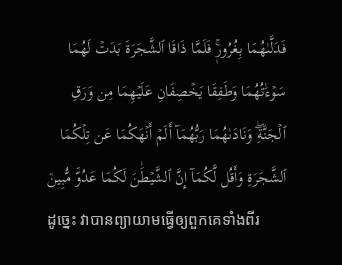فَدَلَّىٰهُمَا بِغُرُورٖۚ فَلَمَّا ذَاقَا ٱلشَّجَرَةَ بَدَتۡ لَهُمَا سَوۡءَٰتُهُمَا وَطَفِقَا يَخۡصِفَانِ عَلَيۡهِمَا مِن وَرَقِ ٱلۡجَنَّةِۖ وَنَادَىٰهُمَا رَبُّهُمَآ أَلَمۡ أَنۡهَكُمَا عَن تِلۡكُمَا ٱلشَّجَرَةِ وَأَقُل لَّكُمَآ إِنَّ ٱلشَّيۡطَٰنَ لَكُمَا عَدُوّٞ مُّبِينٞ
ដូច្នេះ វាបានព្យាយាមធ្វើឲ្យពួកគេទាំងពីរ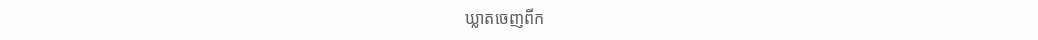ឃ្លាតចេញពីក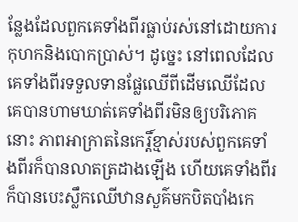ន្លែងដែលពួកគេទាំងពីរធ្លាប់រស់នៅដោយការកុហកនិងបោកប្រាស់។ ដូច្នេះ នៅពេលដែលគេទាំងពីរទទួលទានផ្លែឈើពីដើមឈើដែលគេបានហាមឃាត់គេទាំងពីរមិនឲ្យបរិភោគនោះ ភាពអាក្រាតនៃកេរ្តិ៍ខ្មាស់របស់ពួកគេទាំងពីរក៏បានលាតត្រដាងឡើង ហើយគេទាំងពីរក៏បានបេះស្លឹកឈើឋានសួគ៌មកបិតបាំងកេ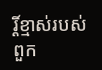រ្តិ៍ខ្មាស់របស់ពួក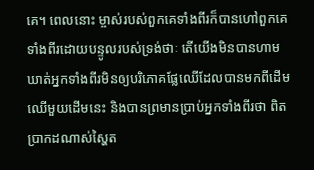គេ។ ពេលនោះ ម្ចាស់របស់ពួកគេទាំងពីរក៏បានហៅពួកគេទាំងពីរដោយបន្ទូលរបស់ទ្រង់ថាៈ តើយើងមិនបានហាមឃាត់អ្នកទាំងពីរមិនឲ្យបរិភោគផ្លែឈើដែលបានមកពីដើមឈើមួយដើមនេះ និងបានព្រមានប្រាប់អ្នកទាំងពីរថា ពិតប្រាកដណាស់ស្ហៃត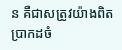ន គឺជាសត្រូវយ៉ាងពិតប្រាកដចំ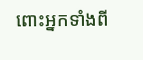ពោះអ្នកទាំងពី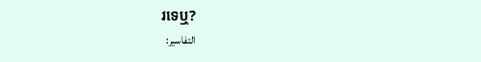រទេឬ?
التفاسير: